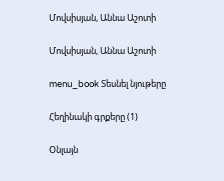Մովսիսյան, Աննա Աշոտի

Մովսիսյան, Աննա Աշոտի

menu_book Տեսնել նյութերը

Հեղինակի գրքերը (1)

Օնլայն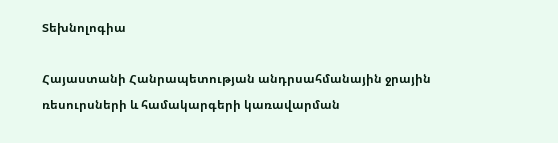Տեխնոլոգիա

Հայաստանի Հանրապետության անդրսահմանային ջրային ռեսուրսների և համակարգերի կառավարման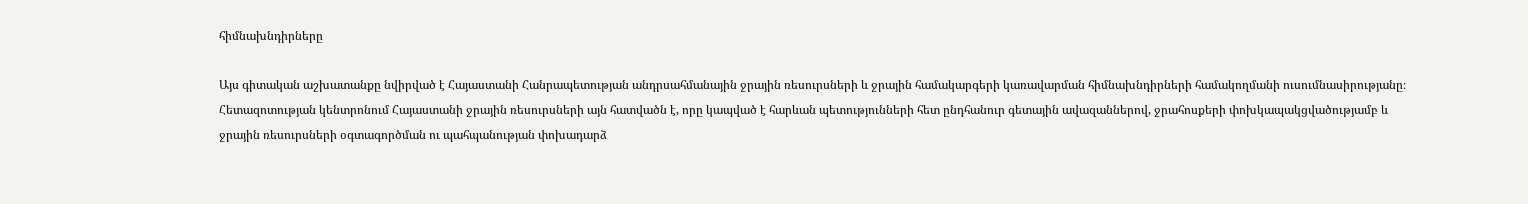հիմնախնդիրները

Այս գիտական աշխատանքը նվիրված է Հայաստանի Հանրապետության անդրսահմանային ջրային ռեսուրսների և ջրային համակարգերի կառավարման հիմնախնդիրների համակողմանի ուսումնասիրությանը։ Հետազոտության կենտրոնում Հայաստանի ջրային ռեսուրսների այն հատվածն է, որը կապված է հարևան պետությունների հետ ընդհանուր գետային ավազաններով, ջրահոսքերի փոխկապակցվածությամբ և ջրային ռեսուրսների օգտագործման ու պահպանության փոխադարձ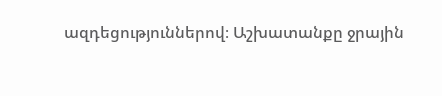ազդեցություններով։ Աշխատանքը ջրային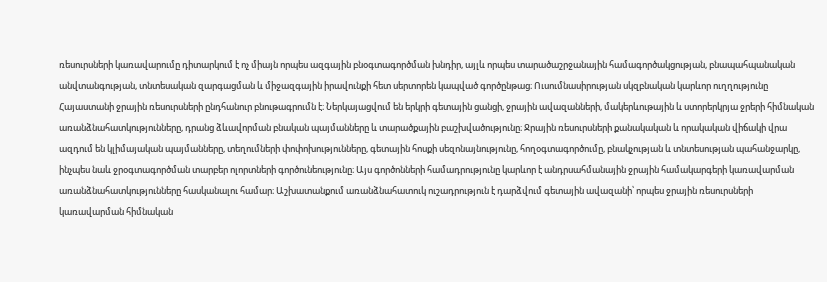ռեսուրսների կառավարումը դիտարկում է ոչ միայն որպես ազգային բնօգտագործման խնդիր, այլև որպես տարածաշրջանային համագործակցության, բնապահպանական անվտանգության, տնտեսական զարգացման և միջազգային իրավունքի հետ սերտորեն կապված գործընթաց։ Ուսումնասիրության սկզբնական կարևոր ուղղությունը Հայաստանի ջրային ռեսուրսների ընդհանուր բնութագրումն է։ Ներկայացվում են երկրի գետային ցանցի, ջրային ավազանների, մակերևութային և ստորերկրյա ջրերի հիմնական առանձնահատկությունները, դրանց ձևավորման բնական պայմանները և տարածքային բաշխվածությունը։ Ջրային ռեսուրսների քանակական և որակական վիճակի վրա ազդում են կլիմայական պայմանները, տեղումների փոփոխությունները, գետային հոսքի սեզոնայնությունը, հողօգտագործումը, բնակչության և տնտեսության պահանջարկը, ինչպես նաև ջրօգտագործման տարբեր ոլորտների գործունեությունը։ Այս գործոնների համադրությունը կարևոր է անդրսահմանային ջրային համակարգերի կառավարման առանձնահատկությունները հասկանալու համար։ Աշխատանքում առանձնահատուկ ուշադրություն է դարձվում գետային ավազանի՝ որպես ջրային ռեսուրսների կառավարման հիմնական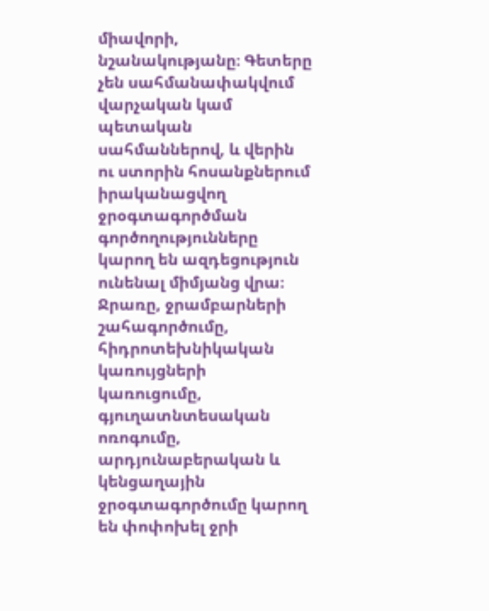միավորի, նշանակությանը։ Գետերը չեն սահմանափակվում վարչական կամ պետական սահմաններով, և վերին ու ստորին հոսանքներում իրականացվող ջրօգտագործման գործողությունները կարող են ազդեցություն ունենալ միմյանց վրա։ Ջրառը, ջրամբարների շահագործումը, հիդրոտեխնիկական կառույցների կառուցումը, գյուղատնտեսական ոռոգումը, արդյունաբերական և կենցաղային ջրօգտագործումը կարող են փոփոխել ջրի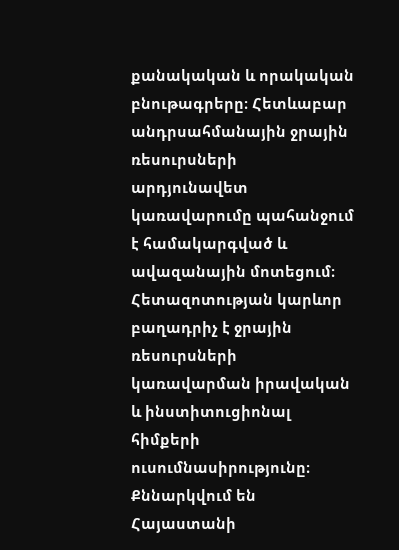քանակական և որակական բնութագրերը։ Հետևաբար անդրսահմանային ջրային ռեսուրսների արդյունավետ կառավարումը պահանջում է համակարգված և ավազանային մոտեցում։ Հետազոտության կարևոր բաղադրիչ է ջրային ռեսուրսների կառավարման իրավական և ինստիտուցիոնալ հիմքերի ուսումնասիրությունը։ Քննարկվում են Հայաստանի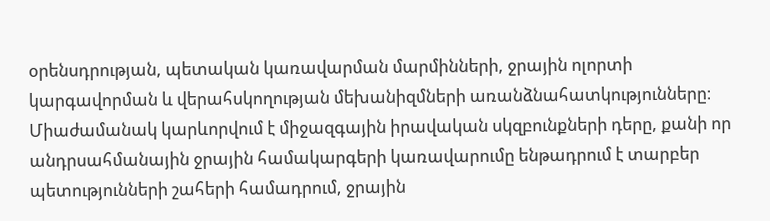օրենսդրության, պետական կառավարման մարմինների, ջրային ոլորտի կարգավորման և վերահսկողության մեխանիզմների առանձնահատկությունները։ Միաժամանակ կարևորվում է միջազգային իրավական սկզբունքների դերը, քանի որ անդրսահմանային ջրային համակարգերի կառավարումը ենթադրում է տարբեր պետությունների շահերի համադրում, ջրային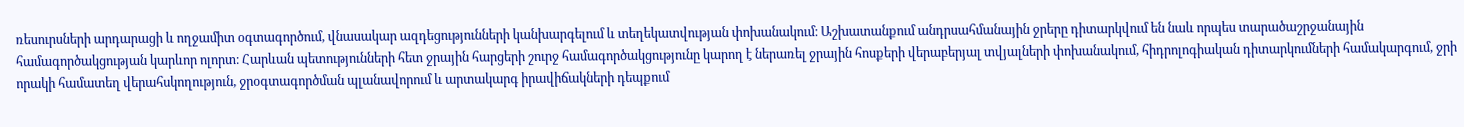ռեսուրսների արդարացի և ողջամիտ օգտագործում, վնասակար ազդեցությունների կանխարգելում և տեղեկատվության փոխանակում։ Աշխատանքում անդրսահմանային ջրերը դիտարկվում են նաև որպես տարածաշրջանային համագործակցության կարևոր ոլորտ։ Հարևան պետությունների հետ ջրային հարցերի շուրջ համագործակցությունը կարող է ներառել ջրային հոսքերի վերաբերյալ տվյալների փոխանակում, հիդրոլոգիական դիտարկումների համակարգում, ջրի որակի համատեղ վերահսկողություն, ջրօգտագործման պլանավորում և արտակարգ իրավիճակների դեպքում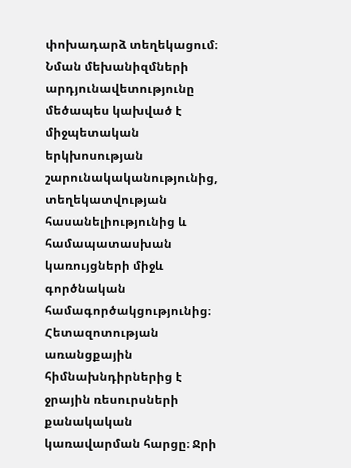փոխադարձ տեղեկացում։ Նման մեխանիզմների արդյունավետությունը մեծապես կախված է միջպետական երկխոսության շարունակականությունից, տեղեկատվության հասանելիությունից և համապատասխան կառույցների միջև գործնական համագործակցությունից։ Հետազոտության առանցքային հիմնախնդիրներից է ջրային ռեսուրսների քանակական կառավարման հարցը։ Ջրի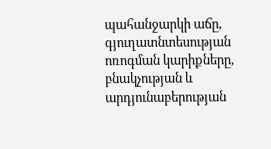պահանջարկի աճը, գյուղատնտեսության ոռոգման կարիքները, բնակչության և արդյունաբերության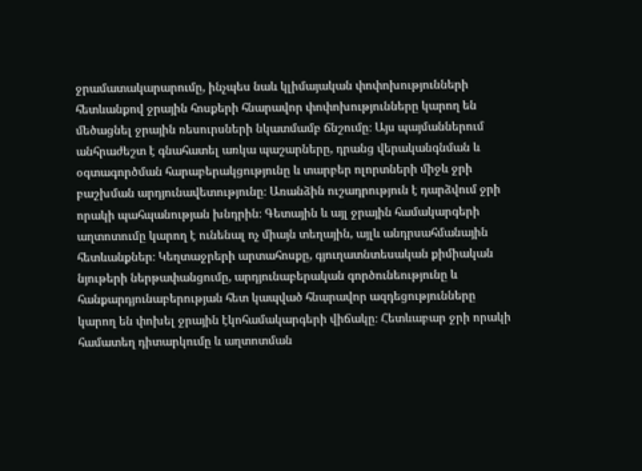ջրամատակարարումը, ինչպես նաև կլիմայական փոփոխությունների հետևանքով ջրային հոսքերի հնարավոր փոփոխությունները կարող են մեծացնել ջրային ռեսուրսների նկատմամբ ճնշումը։ Այս պայմաններում անհրաժեշտ է գնահատել առկա պաշարները, դրանց վերականգնման և օգտագործման հարաբերակցությունը և տարբեր ոլորտների միջև ջրի բաշխման արդյունավետությունը։ Առանձին ուշադրություն է դարձվում ջրի որակի պահպանության խնդրին։ Գետային և այլ ջրային համակարգերի աղտոտումը կարող է ունենալ ոչ միայն տեղային, այլև անդրսահմանային հետևանքներ։ Կեղտաջրերի արտահոսքը, գյուղատնտեսական քիմիական նյութերի ներթափանցումը, արդյունաբերական գործունեությունը և հանքարդյունաբերության հետ կապված հնարավոր ազդեցությունները կարող են փոխել ջրային էկոհամակարգերի վիճակը։ Հետևաբար ջրի որակի համատեղ դիտարկումը և աղտոտման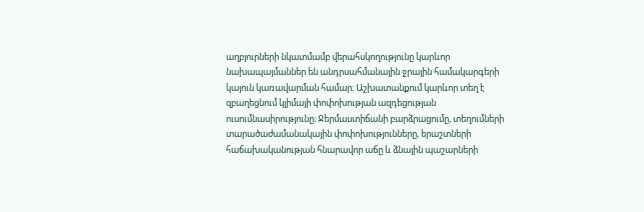աղբյուրների նկատմամբ վերահսկողությունը կարևոր նախապայմաններ են անդրսահմանային ջրային համակարգերի կայուն կառավարման համար։ Աշխատանքում կարևոր տեղ է զբաղեցնում կլիմայի փոփոխության ազդեցության ուսումնասիրությունը։ Ջերմաստիճանի բարձրացումը, տեղումների տարածաժամանակային փոփոխությունները, երաշտների հաճախականության հնարավոր աճը և ձնային պաշարների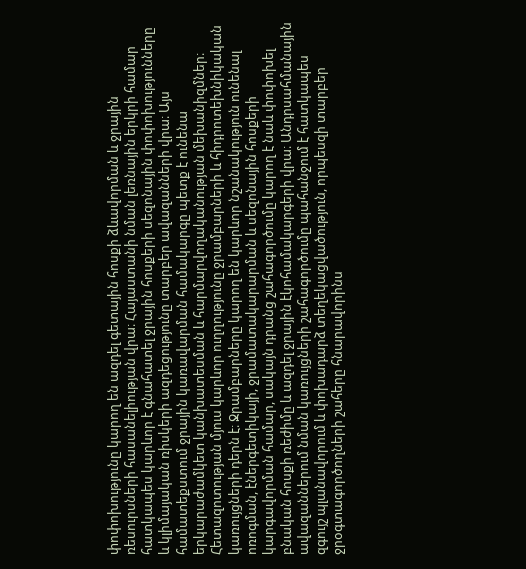փոփոխությունը կարող են ազդել գետային հոսքի ձևավորման և ջրային ռեսուրսների հասանելիության վրա։ Հայաստանի նման լեռնային երկրի համար հատկապես կարևոր է գնահատել ջրային հոսքերի սեզոնային փոփոխությունները և կլիմայական ռիսկերի ազդեցությունը տարբեր ավազանների վրա։ Այս համատեքստում ջրային կառավարման համակարգը պետք է ունենա երկարաժամկետ կանխատեսման և հարմարվողականության մեխանիզմներ։ Հետազոտության մյուս կարևոր ուղղությունը ջրամբարների և հիդրոտեխնիկական կառույցների դերն է։ Ջրամբարները կարող են կարևոր նշանակություն ունենալ ոռոգման, էներգետիկայի, ջրամատակարարման և սեզոնային հոսքերի կարգավորման համար, սակայն դրանց շահագործումը կարող է նաև փոփոխել բնական հոսքի ռեժիմը և ազդել ջրային էկոհամակարգերի վրա։ Անդրսահմանային ավազաններում նման կառույցների շահագործումը պահանջում է հատկապես զգույշ պլանավորում և փոխադարձ տեղեկացվածություն, որպեսզի տարբեր ջրօգտագործողների շահերը հնարավորինս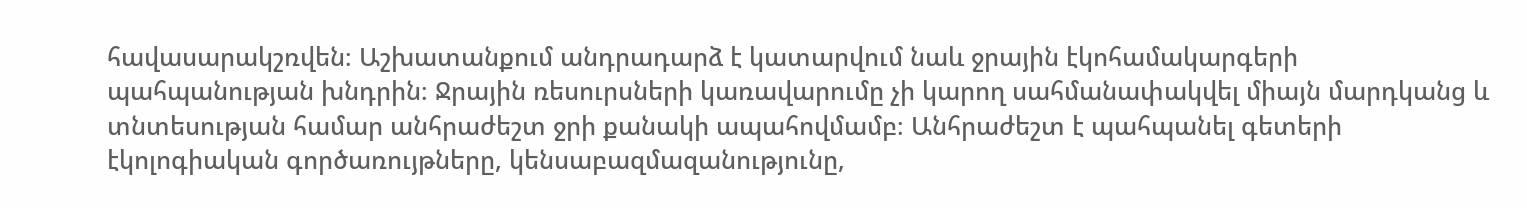հավասարակշռվեն։ Աշխատանքում անդրադարձ է կատարվում նաև ջրային էկոհամակարգերի պահպանության խնդրին։ Ջրային ռեսուրսների կառավարումը չի կարող սահմանափակվել միայն մարդկանց և տնտեսության համար անհրաժեշտ ջրի քանակի ապահովմամբ։ Անհրաժեշտ է պահպանել գետերի էկոլոգիական գործառույթները, կենսաբազմազանությունը,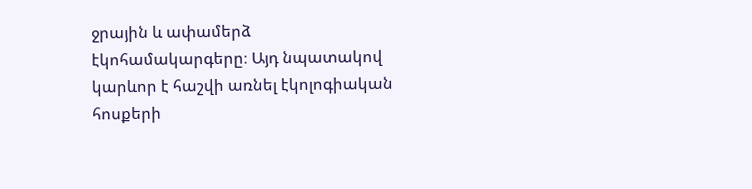ջրային և ափամերձ էկոհամակարգերը։ Այդ նպատակով կարևոր է հաշվի առնել էկոլոգիական հոսքերի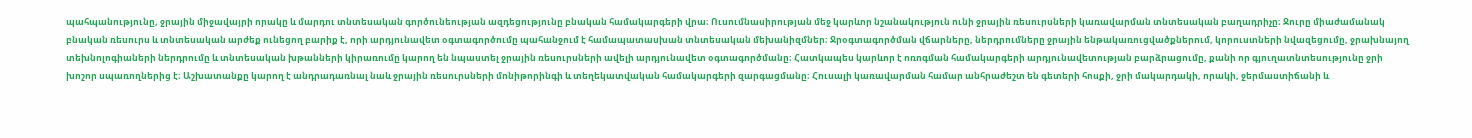պահպանությունը, ջրային միջավայրի որակը և մարդու տնտեսական գործունեության ազդեցությունը բնական համակարգերի վրա։ Ուսումնասիրության մեջ կարևոր նշանակություն ունի ջրային ռեսուրսների կառավարման տնտեսական բաղադրիչը։ Ջուրը միաժամանակ բնական ռեսուրս և տնտեսական արժեք ունեցող բարիք է, որի արդյունավետ օգտագործումը պահանջում է համապատասխան տնտեսական մեխանիզմներ։ Ջրօգտագործման վճարները, ներդրումները ջրային ենթակառուցվածքներում, կորուստների նվազեցումը, ջրախնայող տեխնոլոգիաների ներդրումը և տնտեսական խթանների կիրառումը կարող են նպաստել ջրային ռեսուրսների ավելի արդյունավետ օգտագործմանը։ Հատկապես կարևոր է ոռոգման համակարգերի արդյունավետության բարձրացումը, քանի որ գյուղատնտեսությունը ջրի խոշոր սպառողներից է։ Աշխատանքը կարող է անդրադառնալ նաև ջրային ռեսուրսների մոնիթորինգի և տեղեկատվական համակարգերի զարգացմանը։ Հուսալի կառավարման համար անհրաժեշտ են գետերի հոսքի, ջրի մակարդակի, որակի, ջերմաստիճանի և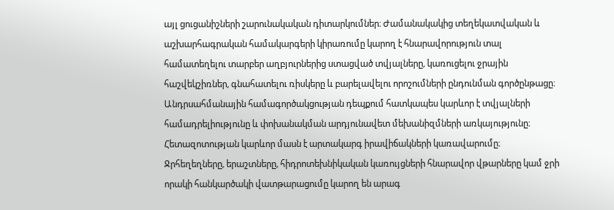այլ ցուցանիշների շարունակական դիտարկումներ։ Ժամանակակից տեղեկատվական և աշխարհագրական համակարգերի կիրառումը կարող է հնարավորություն տալ համատեղելու տարբեր աղբյուրներից ստացված տվյալները, կառուցելու ջրային հաշվեկշիռներ, գնահատելու ռիսկերը և բարելավելու որոշումների ընդունման գործընթացը։ Անդրսահմանային համագործակցության դեպքում հատկապես կարևոր է տվյալների համադրելիությունը և փոխանակման արդյունավետ մեխանիզմների առկայությունը։ Հետազոտության կարևոր մասն է արտակարգ իրավիճակների կառավարումը։ Ջրհեղեղները, երաշտները, հիդրոտեխնիկական կառույցների հնարավոր վթարները կամ ջրի որակի հանկարծակի վատթարացումը կարող են արագ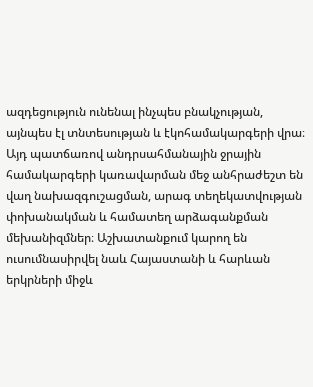ազդեցություն ունենալ ինչպես բնակչության, այնպես էլ տնտեսության և էկոհամակարգերի վրա։ Այդ պատճառով անդրսահմանային ջրային համակարգերի կառավարման մեջ անհրաժեշտ են վաղ նախազգուշացման, արագ տեղեկատվության փոխանակման և համատեղ արձագանքման մեխանիզմներ։ Աշխատանքում կարող են ուսումնասիրվել նաև Հայաստանի և հարևան երկրների միջև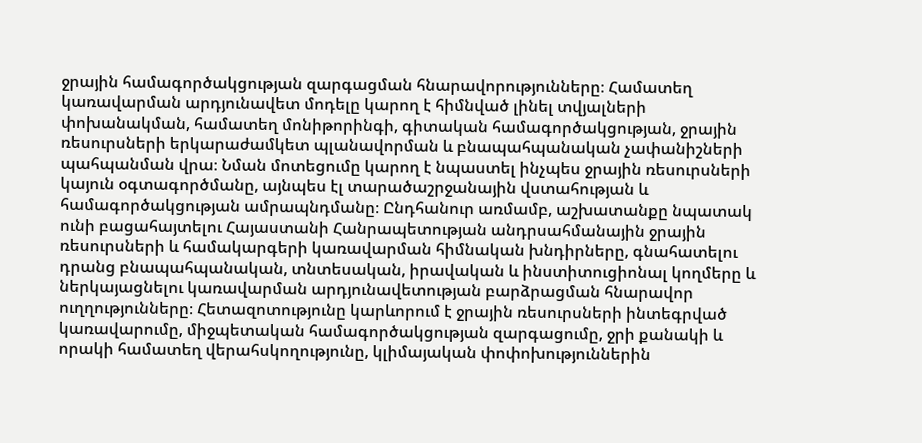ջրային համագործակցության զարգացման հնարավորությունները։ Համատեղ կառավարման արդյունավետ մոդելը կարող է հիմնված լինել տվյալների փոխանակման, համատեղ մոնիթորինգի, գիտական համագործակցության, ջրային ռեսուրսների երկարաժամկետ պլանավորման և բնապահպանական չափանիշների պահպանման վրա։ Նման մոտեցումը կարող է նպաստել ինչպես ջրային ռեսուրսների կայուն օգտագործմանը, այնպես էլ տարածաշրջանային վստահության և համագործակցության ամրապնդմանը։ Ընդհանուր առմամբ, աշխատանքը նպատակ ունի բացահայտելու Հայաստանի Հանրապետության անդրսահմանային ջրային ռեսուրսների և համակարգերի կառավարման հիմնական խնդիրները, գնահատելու դրանց բնապահպանական, տնտեսական, իրավական և ինստիտուցիոնալ կողմերը և ներկայացնելու կառավարման արդյունավետության բարձրացման հնարավոր ուղղությունները։ Հետազոտությունը կարևորում է ջրային ռեսուրսների ինտեգրված կառավարումը, միջպետական համագործակցության զարգացումը, ջրի քանակի և որակի համատեղ վերահսկողությունը, կլիմայական փոփոխություններին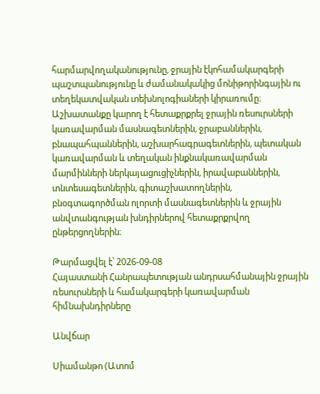հարմարվողականությունը, ջրային էկոհամակարգերի պաշտպանությունը և ժամանակակից մոնիթորինգային ու տեղեկատվական տեխնոլոգիաների կիրառումը։ Աշխատանքը կարող է հետաքրքրել ջրային ռեսուրսների կառավարման մասնագետներին, ջրաբաններին, բնապահպաններին, աշխարհագրագետներին, պետական կառավարման և տեղական ինքնակառավարման մարմինների ներկայացուցիչներին, իրավաբաններին, տնտեսագետներին, գիտաշխատողներին, բնօգտագործման ոլորտի մասնագետներին և ջրային անվտանգության խնդիրներով հետաքրքրվող ընթերցողներին։

Թարմացվել է՝ 2026-09-08
Հայաստանի Հանրապետության անդրսահմանային ջրային ռեսուրսների և համակարգերի կառավարման հիմնախնդիրները

Անվճար

Սիամանթո (Ատոմ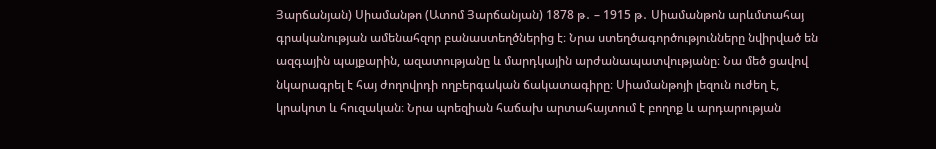Յարճանյան) Սիամանթո (Ատոմ Յարճանյան) 1878 թ․ – 1915 թ․ Սիամանթոն արևմտահայ գրականության ամենահզոր բանաստեղծներից է։ Նրա ստեղծագործությունները նվիրված են ազգային պայքարին, ազատությանը և մարդկային արժանապատվությանը։ Նա մեծ ցավով նկարագրել է հայ ժողովրդի ողբերգական ճակատագիրը։ Սիամանթոյի լեզուն ուժեղ է, կրակոտ և հուզական։ Նրա պոեզիան հաճախ արտահայտում է բողոք և արդարության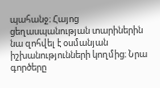պահանջ։ Հայոց ցեղասպանության տարիներին նա զոհվել է օսմանյան իշխանությունների կողմից։ Նրա գործերը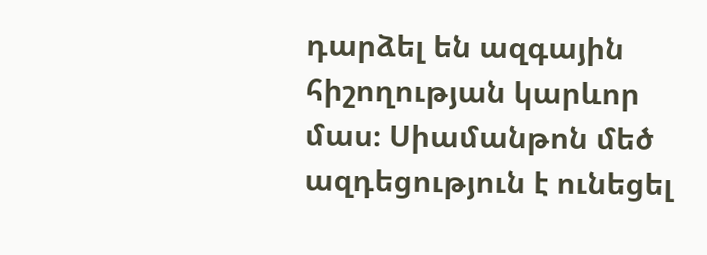դարձել են ազգային հիշողության կարևոր մաս։ Սիամանթոն մեծ ազդեցություն է ունեցել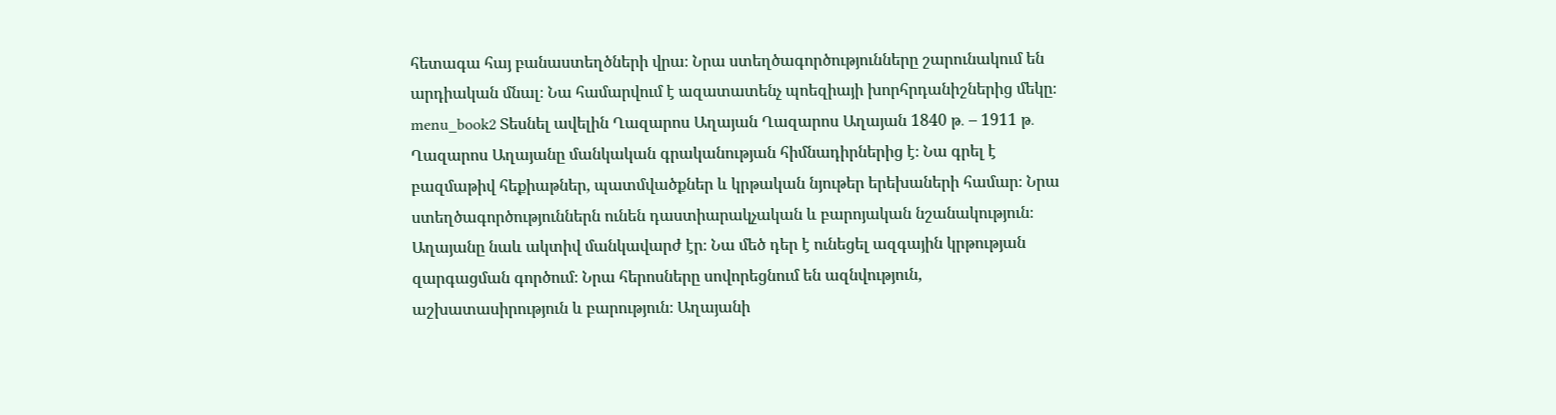հետագա հայ բանաստեղծների վրա։ Նրա ստեղծագործությունները շարունակում են արդիական մնալ։ Նա համարվում է ազատատենչ պոեզիայի խորհրդանիշներից մեկը։ menu_book2 Տեսնել ավելին Ղազարոս Աղայան Ղազարոս Աղայան 1840 թ․ – 1911 թ․ Ղազարոս Աղայանը մանկական գրականության հիմնադիրներից է։ Նա գրել է բազմաթիվ հեքիաթներ, պատմվածքներ և կրթական նյութեր երեխաների համար։ Նրա ստեղծագործություններն ունեն դաստիարակչական և բարոյական նշանակություն։ Աղայանը նաև ակտիվ մանկավարժ էր։ Նա մեծ դեր է ունեցել ազգային կրթության զարգացման գործում։ Նրա հերոսները սովորեցնում են ազնվություն, աշխատասիրություն և բարություն։ Աղայանի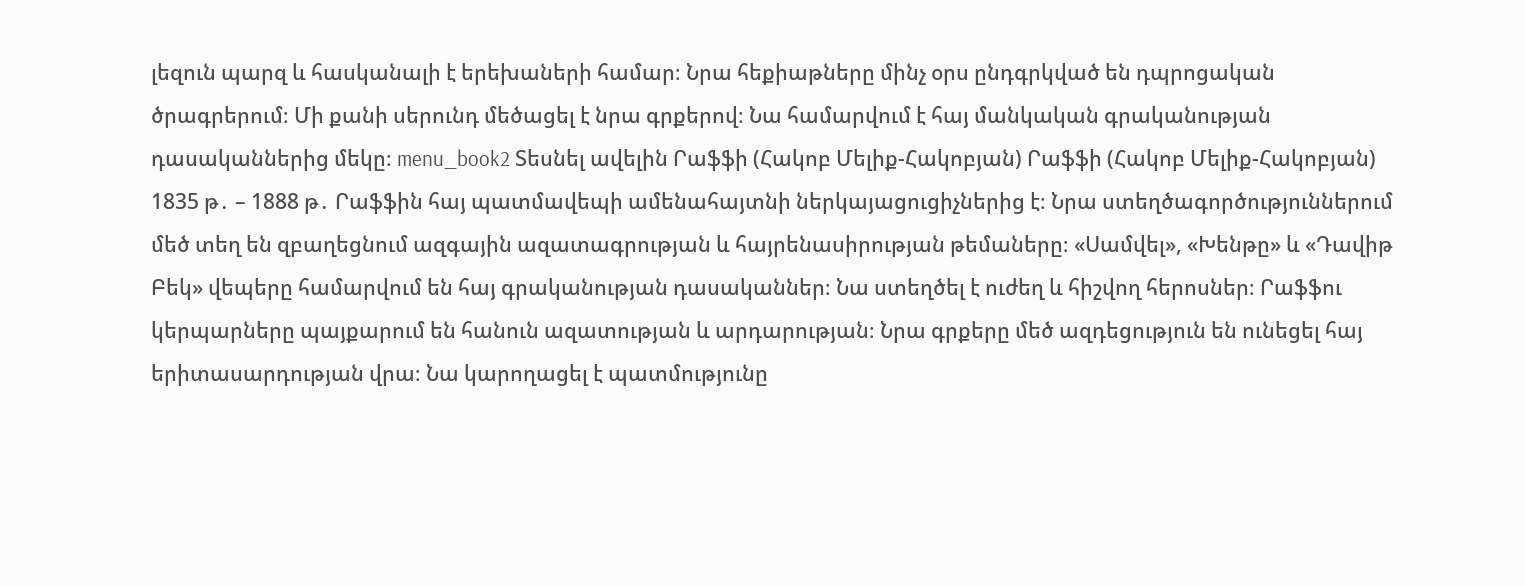լեզուն պարզ և հասկանալի է երեխաների համար։ Նրա հեքիաթները մինչ օրս ընդգրկված են դպրոցական ծրագրերում։ Մի քանի սերունդ մեծացել է նրա գրքերով։ Նա համարվում է հայ մանկական գրականության դասականներից մեկը։ menu_book2 Տեսնել ավելին Րաֆֆի (Հակոբ Մելիք-Հակոբյան) Րաֆֆի (Հակոբ Մելիք-Հակոբյան) 1835 թ․ – 1888 թ․ Րաֆֆին հայ պատմավեպի ամենահայտնի ներկայացուցիչներից է։ Նրա ստեղծագործություններում մեծ տեղ են զբաղեցնում ազգային ազատագրության և հայրենասիրության թեմաները։ «Սամվել», «Խենթը» և «Դավիթ Բեկ» վեպերը համարվում են հայ գրականության դասականներ։ Նա ստեղծել է ուժեղ և հիշվող հերոսներ։ Րաֆֆու կերպարները պայքարում են հանուն ազատության և արդարության։ Նրա գրքերը մեծ ազդեցություն են ունեցել հայ երիտասարդության վրա։ Նա կարողացել է պատմությունը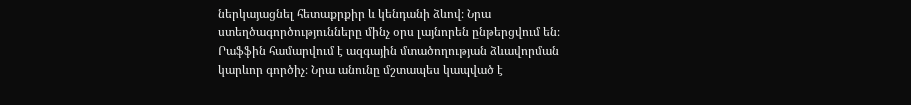ներկայացնել հետաքրքիր և կենդանի ձևով։ Նրա ստեղծագործությունները մինչ օրս լայնորեն ընթերցվում են։ Րաֆֆին համարվում է ազգային մտածողության ձևավորման կարևոր գործիչ։ Նրա անունը մշտապես կապված է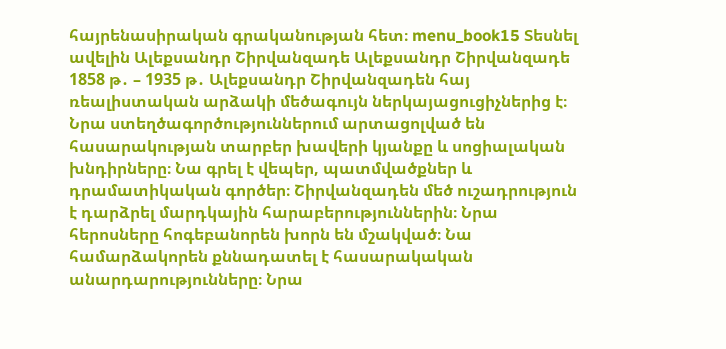հայրենասիրական գրականության հետ։ menu_book15 Տեսնել ավելին Ալեքսանդր Շիրվանզադե Ալեքսանդր Շիրվանզադե 1858 թ․ – 1935 թ․ Ալեքսանդր Շիրվանզադեն հայ ռեալիստական արձակի մեծագույն ներկայացուցիչներից է։ Նրա ստեղծագործություններում արտացոլված են հասարակության տարբեր խավերի կյանքը և սոցիալական խնդիրները։ Նա գրել է վեպեր, պատմվածքներ և դրամատիկական գործեր։ Շիրվանզադեն մեծ ուշադրություն է դարձրել մարդկային հարաբերություններին։ Նրա հերոսները հոգեբանորեն խորն են մշակված։ Նա համարձակորեն քննադատել է հասարակական անարդարությունները։ Նրա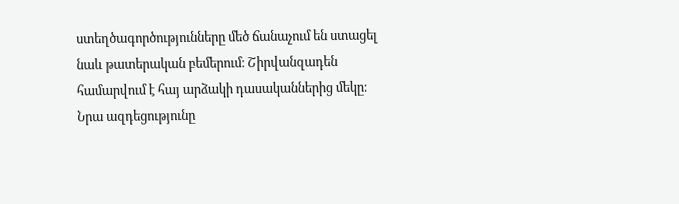ստեղծագործությունները մեծ ճանաչում են ստացել նաև թատերական բեմերում։ Շիրվանզադեն համարվում է հայ արձակի դասականներից մեկը։ Նրա ազդեցությունը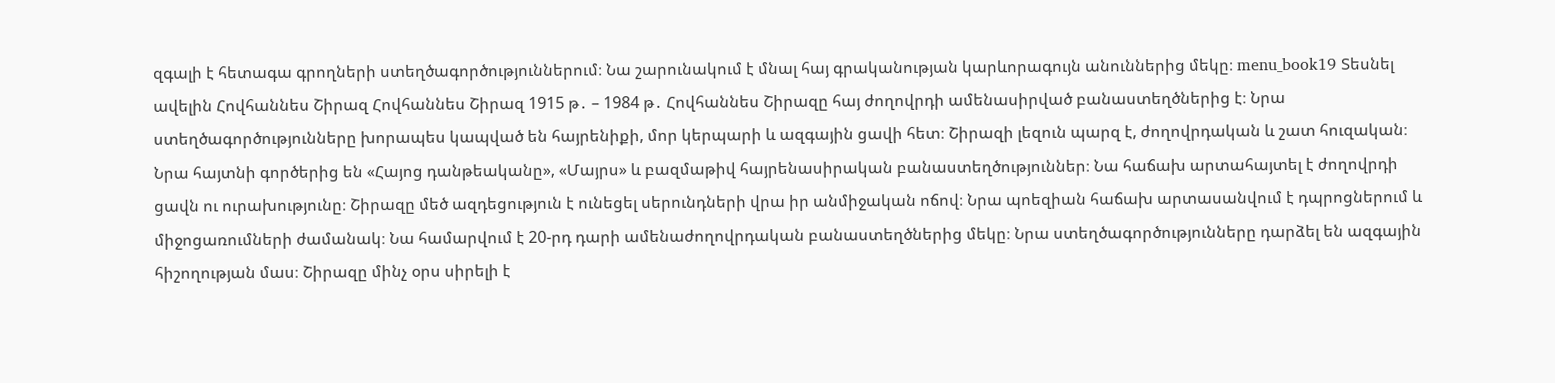զգալի է հետագա գրողների ստեղծագործություններում։ Նա շարունակում է մնալ հայ գրականության կարևորագույն անուններից մեկը։ menu_book19 Տեսնել ավելին Հովհաննես Շիրազ Հովհաննես Շիրազ 1915 թ․ – 1984 թ․ Հովհաննես Շիրազը հայ ժողովրդի ամենասիրված բանաստեղծներից է։ Նրա ստեղծագործությունները խորապես կապված են հայրենիքի, մոր կերպարի և ազգային ցավի հետ։ Շիրազի լեզուն պարզ է, ժողովրդական և շատ հուզական։ Նրա հայտնի գործերից են «Հայոց դանթեականը», «Մայրս» և բազմաթիվ հայրենասիրական բանաստեղծություններ։ Նա հաճախ արտահայտել է ժողովրդի ցավն ու ուրախությունը։ Շիրազը մեծ ազդեցություն է ունեցել սերունդների վրա իր անմիջական ոճով։ Նրա պոեզիան հաճախ արտասանվում է դպրոցներում և միջոցառումների ժամանակ։ Նա համարվում է 20-րդ դարի ամենաժողովրդական բանաստեղծներից մեկը։ Նրա ստեղծագործությունները դարձել են ազգային հիշողության մաս։ Շիրազը մինչ օրս սիրելի է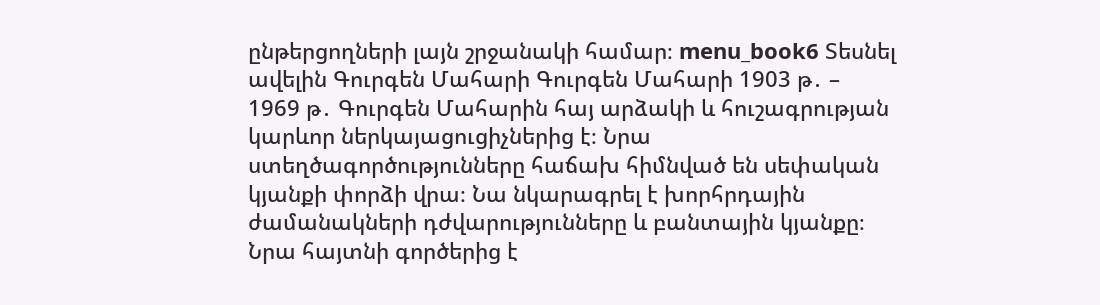ընթերցողների լայն շրջանակի համար։ menu_book6 Տեսնել ավելին Գուրգեն Մահարի Գուրգեն Մահարի 1903 թ․ – 1969 թ․ Գուրգեն Մահարին հայ արձակի և հուշագրության կարևոր ներկայացուցիչներից է։ Նրա ստեղծագործությունները հաճախ հիմնված են սեփական կյանքի փորձի վրա։ Նա նկարագրել է խորհրդային ժամանակների դժվարությունները և բանտային կյանքը։ Նրա հայտնի գործերից է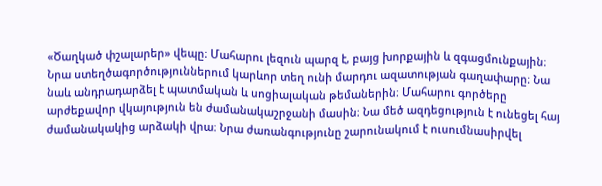«Ծաղկած փշալարեր» վեպը։ Մահարու լեզուն պարզ է, բայց խորքային և զգացմունքային։ Նրա ստեղծագործություններում կարևոր տեղ ունի մարդու ազատության գաղափարը։ Նա նաև անդրադարձել է պատմական և սոցիալական թեմաներին։ Մահարու գործերը արժեքավոր վկայություն են ժամանակաշրջանի մասին։ Նա մեծ ազդեցություն է ունեցել հայ ժամանակակից արձակի վրա։ Նրա ժառանգությունը շարունակում է ուսումնասիրվել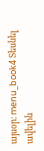այսօր։ menu_book4 Տեսնել ավելին